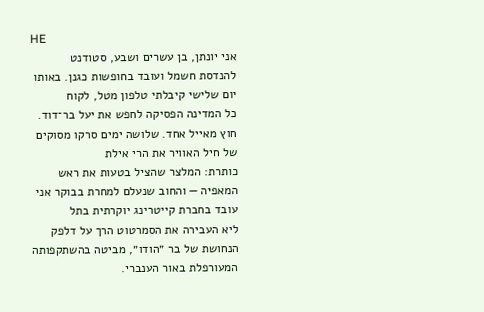HE
אני יונתן, בן עשרים ושבע, סטודנט להנדסת חשמל ועובד בחופשות כגנן. באותו יום שלישי קיבלתי טלפון מטל, לקוח
כל המדינה הפסיקה לחפש את יעל בר־דוד. חוץ מאייל אחד. שלושה ימים סרקו מסוקים של חיל האוויר את הרי אילת
כותרת: המלצר שהציל בטעות את ראש המאפיה — והחוב שנעלם למחרת בבוקר אני עובד בחברת קייטרינג יוקרתית בתל
ליא העבירה את הסמרטוט הרך על דלפק הנחושת של בר ״הודו״, מביטה בהשתקפותה המעורפלת באור הענברי.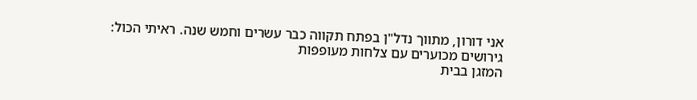אני דורון, מתווך נדל"ן בפתח תקווה כבר עשרים וחמש שנה. ראיתי הכול: גירושים מכוערים עם צלחות מעופפות
המזגן בבית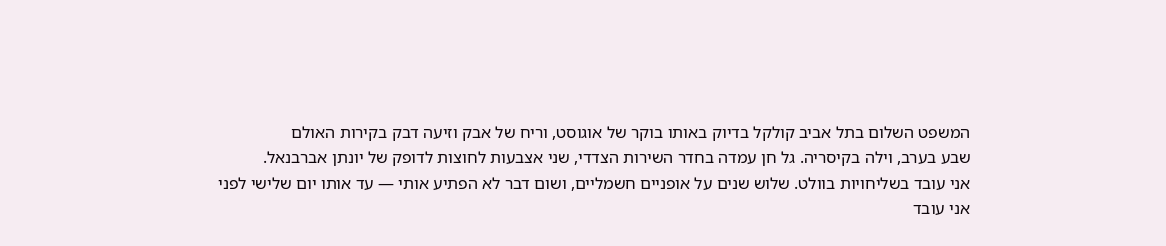המשפט השלום בתל אביב קולקל בדיוק באותו בוקר של אוגוסט, וריח של אבק וזיעה דבק בקירות האולם
שבע בערב, וילה בקיסריה. גל חן עמדה בחדר השירות הצדדי, שני אצבעות לחוצות לדופק של יונתן אברבנאל.
אני עובד בשליחויות בוולט. שלוש שנים על אופניים חשמליים, ושום דבר לא הפתיע אותי — עד אותו יום שלישי לפני
אני עובד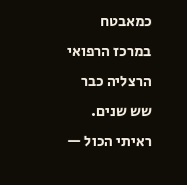כמאבטח במרכז הרפואי הרצליה כבר שש שנים. ראיתי הכול —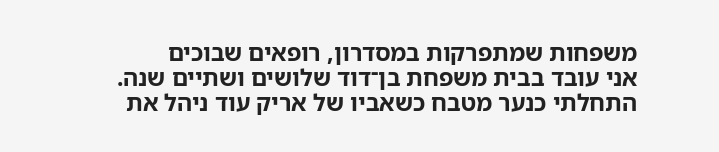משפחות שמתפרקות במסדרון, רופאים שבוכים
אני עובד בבית משפחת בן־דוד שלושים ושתיים שנה. התחלתי כנער מטבח כשאביו של אריק עוד ניהל את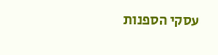עסקי הספנות